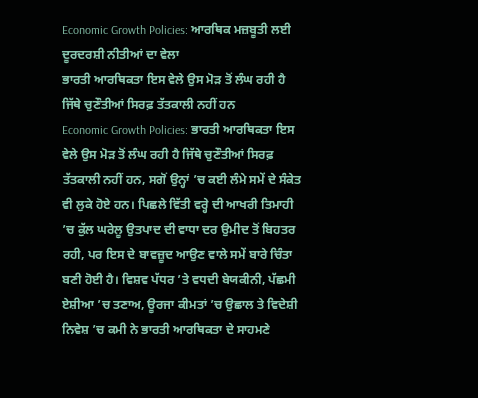Economic Growth Policies: ਆਰਥਿਕ ਮਜ਼ਬੂਤੀ ਲਈ ਦੂਰਦਰਸ਼ੀ ਨੀਤੀਆਂ ਦਾ ਵੇਲਾ
ਭਾਰਤੀ ਆਰਥਿਕਤਾ ਇਸ ਵੇਲੇ ਉਸ ਮੋੜ ਤੋਂ ਲੰਘ ਰਹੀ ਹੈ ਜਿੱਥੇ ਚੁਣੌਤੀਆਂ ਸਿਰਫ਼ ਤੱਤਕਾਲੀ ਨਹੀਂ ਹਨ
Economic Growth Policies: ਭਾਰਤੀ ਆਰਥਿਕਤਾ ਇਸ ਵੇਲੇ ਉਸ ਮੋੜ ਤੋਂ ਲੰਘ ਰਹੀ ਹੈ ਜਿੱਥੇ ਚੁਣੌਤੀਆਂ ਸਿਰਫ਼ ਤੱਤਕਾਲੀ ਨਹੀਂ ਹਨ, ਸਗੋਂ ਉਨ੍ਹਾਂ ’ਚ ਕਈ ਲੰਮੇ ਸਮੇਂ ਦੇ ਸੰਕੇਤ ਵੀ ਲੁਕੇ ਹੋਏ ਹਨ। ਪਿਛਲੇ ਵਿੱਤੀ ਵਰ੍ਹੇ ਦੀ ਆਖਰੀ ਤਿਮਾਹੀ ’ਚ ਕੁੱਲ ਘਰੇਲੂ ਉਤਪਾਦ ਦੀ ਵਾਧਾ ਦਰ ਉਮੀਦ ਤੋਂ ਬਿਹਤਰ ਰਹੀ, ਪਰ ਇਸ ਦੇ ਬਾਵਜ਼ੂਦ ਆਉਣ ਵਾਲੇ ਸਮੇਂ ਬਾਰੇ ਚਿੰਤਾ ਬਣੀ ਹੋਈ ਹੈ। ਵਿਸ਼ਵ ਪੱਧਰ ’ਤੇ ਵਧਦੀ ਬੇਯਕੀਨੀ, ਪੱਛਮੀ ਏਸ਼ੀਆ ’ਚ ਤਣਾਅ, ਊਰਜਾ ਕੀਮਤਾਂ ’ਚ ਉਛਾਲ ਤੇ ਵਿਦੇਸ਼ੀ ਨਿਵੇਸ਼ ’ਚ ਕਮੀ ਨੇ ਭਾਰਤੀ ਆਰਥਿਕਤਾ ਦੇ ਸਾਹਮਣੇ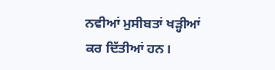ਨਵੀਆਂ ਮੁਸੀਬਤਾਂ ਖੜ੍ਹੀਆਂ ਕਰ ਦਿੱਤੀਆਂ ਹਨ।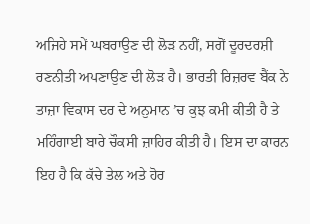ਅਜਿਹੇ ਸਮੇਂ ਘਬਰਾਉਣ ਦੀ ਲੋੜ ਨਹੀਂ, ਸਗੋਂ ਦੂਰਦਰਸ਼ੀ ਰਣਨੀਤੀ ਅਪਣਾਉਣ ਦੀ ਲੋੜ ਹੈ। ਭਾਰਤੀ ਰਿਜ਼ਰਵ ਬੈਂਕ ਨੇ ਤਾਜ਼ਾ ਵਿਕਾਸ ਦਰ ਦੇ ਅਨੁਮਾਨ ’ਚ ਕੁਝ ਕਮੀ ਕੀਤੀ ਹੈ ਤੇ ਮਹਿੰਗਾਈ ਬਾਰੇ ਚੌਕਸੀ ਜ਼ਾਹਿਰ ਕੀਤੀ ਹੈ। ਇਸ ਦਾ ਕਾਰਨ ਇਹ ਹੈ ਕਿ ਕੱਚੇ ਤੇਲ ਅਤੇ ਹੋਰ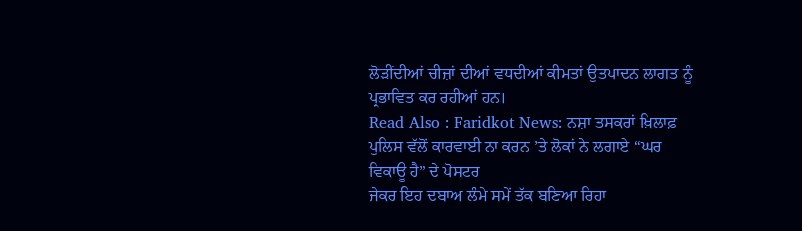ਲੋੜੀਂਦੀਆਂ ਚੀਜ਼ਾਂ ਦੀਆਂ ਵਧਦੀਆਂ ਕੀਮਤਾਂ ਉਤਪਾਦਨ ਲਾਗਤ ਨੂੰ ਪ੍ਰਭਾਵਿਤ ਕਰ ਰਹੀਆਂ ਹਨ।
Read Also : Faridkot News: ਨਸ਼ਾ ਤਸਕਰਾਂ ਖ਼ਿਲਾਫ਼ ਪੁਲਿਸ ਵੱਲੋਂ ਕਾਰਵਾਈ ਨਾ ਕਰਨ ’ਤੇ ਲੋਕਾਂ ਨੇ ਲਗਾਏ “ਘਰ ਵਿਕਾਊ ਹੈ” ਦੇ ਪੋਸਟਰ
ਜੇਕਰ ਇਹ ਦਬਾਅ ਲੰਮੇ ਸਮੇਂ ਤੱਕ ਬਣਿਆ ਰਿਹਾ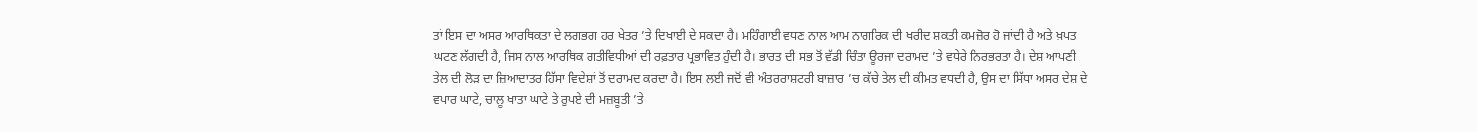ਤਾਂ ਇਸ ਦਾ ਅਸਰ ਆਰਥਿਕਤਾ ਦੇ ਲਗਭਗ ਹਰ ਖੇਤਰ ’ਤੇ ਦਿਖਾਈ ਦੇ ਸਕਦਾ ਹੈ। ਮਹਿੰਗਾਈ ਵਧਣ ਨਾਲ ਆਮ ਨਾਗਰਿਕ ਦੀ ਖਰੀਦ ਸ਼ਕਤੀ ਕਮਜ਼ੋਰ ਹੋ ਜਾਂਦੀ ਹੈ ਅਤੇ ਖ਼ਪਤ ਘਟਣ ਲੱਗਦੀ ਹੈ, ਜਿਸ ਨਾਲ ਆਰਥਿਕ ਗਤੀਵਿਧੀਆਂ ਦੀ ਰਫ਼ਤਾਰ ਪ੍ਰਭਾਵਿਤ ਹੁੰਦੀ ਹੈ। ਭਾਰਤ ਦੀ ਸਭ ਤੋਂ ਵੱਡੀ ਚਿੰਤਾ ਊਰਜਾ ਦਰਾਮਦ ’ਤੇ ਵਧੇਰੇ ਨਿਰਭਰਤਾ ਹੈ। ਦੇਸ਼ ਆਪਣੀ ਤੇਲ ਦੀ ਲੋੜ ਦਾ ਜ਼ਿਆਦਾਤਰ ਹਿੱਸਾ ਵਿਦੇਸ਼ਾਂ ਤੋਂ ਦਰਾਮਦ ਕਰਦਾ ਹੈ। ਇਸ ਲਈ ਜਦੋਂ ਵੀ ਅੰਤਰਰਾਸ਼ਟਰੀ ਬਾਜ਼ਾਰ ’ਚ ਕੱਚੇ ਤੇਲ ਦੀ ਕੀਮਤ ਵਧਦੀ ਹੈ, ਉਸ ਦਾ ਸਿੱਧਾ ਅਸਰ ਦੇਸ਼ ਦੇ ਵਪਾਰ ਘਾਟੇ, ਚਾਲੂ ਖਾਤਾ ਘਾਟੇ ਤੇ ਰੁਪਏ ਦੀ ਮਜ਼ਬੂਤੀ ’ਤੇ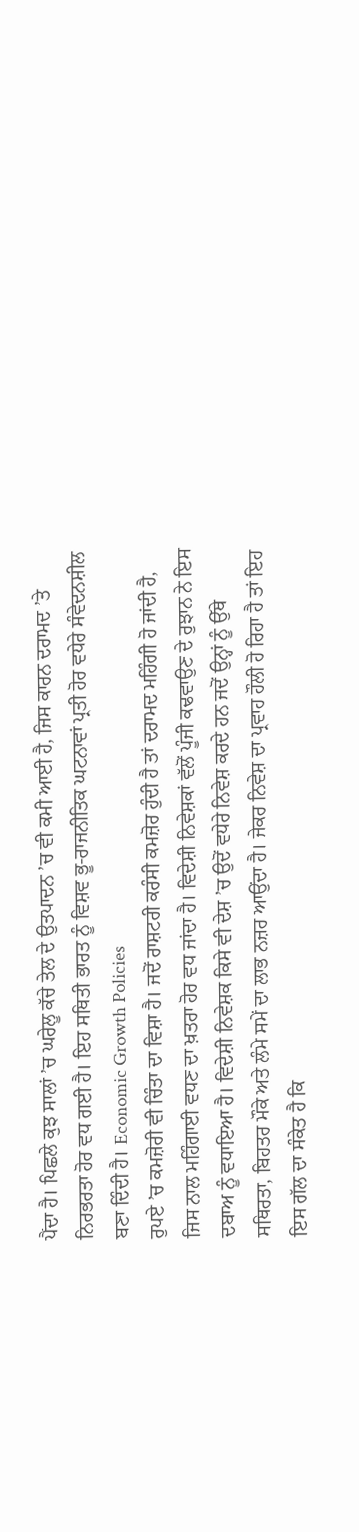ਪੈਂਦਾ ਹੈ। ਪਿਛਲੇ ਕੁਝ ਸਾਲਾਂ ’ਚ ਘਰੇਲੂ ਕੱਚੇ ਤੇਲ ਦੇ ਉਤਪਾਦਨ ’ਚ ਵੀ ਕਮੀ ਆਈ ਹੈ, ਜਿਸ ਕਾਰਨ ਦਰਾਮਦ ’ਤੇ ਨਿਰਭਰਤਾ ਹੋਰ ਵਧ ਗਈ ਹੈ। ਇਹ ਸਥਿਤੀ ਭਾਰਤ ਨੂੰ ਵਿਸ਼ਵ ਭੂ-ਰਾਜਨੀਤਿਕ ਘਟਨਾਵਾਂ ਪ੍ਰਤੀ ਹੋਰ ਵਧੇਰੇ ਸੰਵੇਦਨਸ਼ੀਲ ਬਣਾ ਦਿੰਦੀ ਹੈ। Economic Growth Policies
ਰੁਪਏ ’ਚ ਕਮਜ਼ੋਰੀ ਵੀ ਚਿੰਤਾ ਦਾ ਵਿਸ਼ਾ ਹੈ। ਜਦੋਂ ਰਾਸ਼ਟਰੀ ਕਰੰਸੀ ਕਮਜ਼ੋਰ ਹੁੰਦੀ ਹੈ ਤਾਂ ਦਰਾਮਦ ਮਹਿੰਗੀ ਹੋ ਜਾਂਦੀ ਹੈ, ਜਿਸ ਨਾਲ ਮਹਿੰਗਾਈ ਵਧਣ ਦਾ ਖ਼ਤਰਾ ਹੋਰ ਵਧ ਜਾਂਦਾ ਹੈ। ਵਿਦੇਸ਼ੀ ਨਿਵੇਸ਼ਕਾਂ ਵੱਲੋਂ ਪੂੰਜੀ ਕਢਵਾਉਣ ਦੇ ਰੁਝਾਨ ਨੇ ਇਸ ਦਬਾਅ ਨੂੰ ਵਧਾਇਆ ਹੈ। ਵਿਦੇਸ਼ੀ ਨਿਵੇਸ਼ਕ ਕਿਸੇ ਵੀ ਦੇਸ਼ ’ਚ ਉਦੋਂ ਵਧੇਰੇ ਨਿਵੇਸ਼ ਕਰਦੇ ਹਨ ਜਦੋਂ ਉਨ੍ਹਾਂ ਨੂੰ ਉੱਥੇ ਸਥਿਰਤਾ, ਬਿਹਤਰ ਮੌਕੇ ਅਤੇ ਲੰਮੇ ਸਮੇਂ ਦਾ ਲਾਭ ਨਜ਼ਰ ਆਉਂਦਾ ਹੈ। ਜੇਕਰ ਨਿਵੇਸ਼ ਦਾ ਪ੍ਰਵਾਹ ਹੌਲੀ ਹੋ ਰਿਹਾ ਹੈ ਤਾਂ ਇਹ ਇਸ ਗੱਲ ਦਾ ਸੰਕੇਤ ਹੈ ਕਿ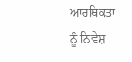ਆਰਥਿਕਤਾ ਨੂੰ ਨਿਵੇਸ਼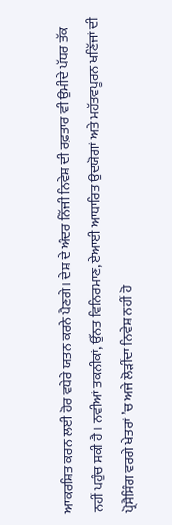ਆਕਰਸ਼ਿਤ ਕਰਨ ਲਈ ਹੋਰ ਵਧੇਰੇ ਯਤਨ ਕਰਨੇ ਪੈਣਗੇ। ਦੇਸ਼ ਦੇ ਅੰਦਰ ਨਿੱਜੀ ਨਿਵੇਸ਼ ਦੀ ਰਫ਼ਤਾਰ ਵੀ ਉਮੀਦੇ ਪੱਧਰ ਤੱਕ ਨਹੀਂ ਪਹੁੰਚ ਸਕੀ ਹੈ। ਨਵੀਆਂ ਤਕਨੀਕਾਂ, ਉੱਨਤ ਵਿਨਿਰਮਾਣ, ਏਆਈ ਆਧਾਰਿਤ ਉਦਯੋਗਾਂ ਅਤੇ ਮਹੱਤਵਪੂਰਨ ਖਣਿੱਜਾਂ ਦੀ ਪ੍ਰੋਸੈਸਿੰਗ ਵਰਗੇ ਖੇਤਰਾਂ ’ਚ ਅਜੇ ਲੋੜੀਂਦਾ ਨਿਵੇਸ਼ ਨਹੀਂ ਹੋ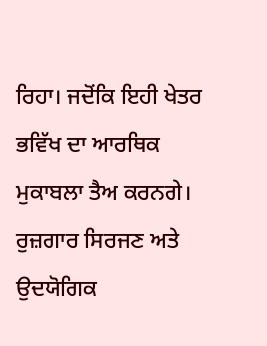ਰਿਹਾ। ਜਦੋਂਕਿ ਇਹੀ ਖੇਤਰ ਭਵਿੱਖ ਦਾ ਆਰਥਿਕ ਮੁਕਾਬਲਾ ਤੈਅ ਕਰਨਗੇ।
ਰੁਜ਼ਗਾਰ ਸਿਰਜਣ ਅਤੇ ਉਦਯੋਗਿਕ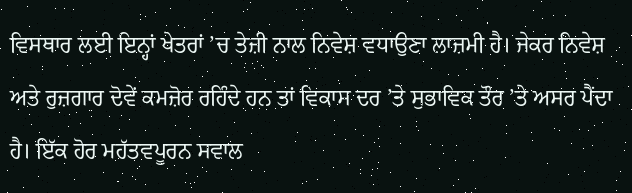ਵਿਸਥਾਰ ਲਈ ਇਨ੍ਹਾਂ ਖੇਤਰਾਂ ’ਚ ਤੇਜ਼ੀ ਨਾਲ ਨਿਵੇਸ਼ ਵਧਾਉਣਾ ਲਾਜ਼ਮੀ ਹੈ। ਜੇਕਰ ਨਿਵੇਸ਼ ਅਤੇ ਰੁਜ਼ਗਾਰ ਦੋਵੇਂ ਕਮਜ਼ੋਰ ਰਹਿੰਦੇ ਹਨ ਤਾਂ ਵਿਕਾਸ ਦਰ ’ਤੇ ਸੁਭਾਵਿਕ ਤੌਰ ’ਤੇ ਅਸਰ ਪੈਂਦਾ ਹੈ। ਇੱਕ ਹੋਰ ਮਹੱਤਵਪੂਰਨ ਸਵਾਲ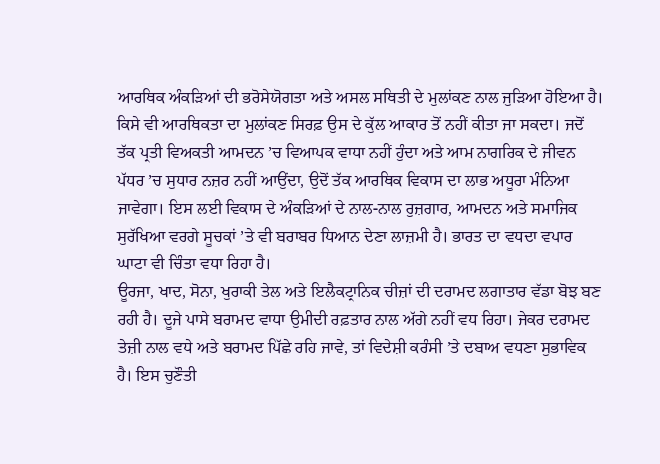ਆਰਥਿਕ ਅੰਕੜਿਆਂ ਦੀ ਭਰੋਸੇਯੋਗਤਾ ਅਤੇ ਅਸਲ ਸਥਿਤੀ ਦੇ ਮੁਲਾਂਕਣ ਨਾਲ ਜੁੜਿਆ ਹੋਇਆ ਹੈ। ਕਿਸੇ ਵੀ ਆਰਥਿਕਤਾ ਦਾ ਮੁਲਾਂਕਣ ਸਿਰਫ਼ ਉਸ ਦੇ ਕੁੱਲ ਆਕਾਰ ਤੋਂ ਨਹੀਂ ਕੀਤਾ ਜਾ ਸਕਦਾ। ਜਦੋਂ ਤੱਕ ਪ੍ਰਤੀ ਵਿਅਕਤੀ ਆਮਦਨ ’ਚ ਵਿਆਪਕ ਵਾਧਾ ਨਹੀਂ ਹੁੰਦਾ ਅਤੇ ਆਮ ਨਾਗਰਿਕ ਦੇ ਜੀਵਨ ਪੱਧਰ ’ਚ ਸੁਧਾਰ ਨਜ਼ਰ ਨਹੀਂ ਆਉਂਦਾ, ਉਦੋਂ ਤੱਕ ਆਰਥਿਕ ਵਿਕਾਸ ਦਾ ਲਾਭ ਅਧੂਰਾ ਮੰਨਿਆ ਜਾਵੇਗਾ। ਇਸ ਲਈ ਵਿਕਾਸ ਦੇ ਅੰਕੜਿਆਂ ਦੇ ਨਾਲ-ਨਾਲ ਰੁਜ਼ਗਾਰ, ਆਮਦਨ ਅਤੇ ਸਮਾਜਿਕ ਸੁਰੱਖਿਆ ਵਰਗੇ ਸੂਚਕਾਂ ’ਤੇ ਵੀ ਬਰਾਬਰ ਧਿਆਨ ਦੇਣਾ ਲਾਜ਼ਮੀ ਹੈ। ਭਾਰਤ ਦਾ ਵਧਦਾ ਵਪਾਰ ਘਾਟਾ ਵੀ ਚਿੰਤਾ ਵਧਾ ਰਿਹਾ ਹੈ।
ਊਰਜਾ, ਖਾਦ, ਸੋਨਾ, ਖੁਰਾਕੀ ਤੇਲ ਅਤੇ ਇਲੈਕਟ੍ਰਾਨਿਕ ਚੀਜ਼ਾਂ ਦੀ ਦਰਾਮਦ ਲਗਾਤਾਰ ਵੱਡਾ ਬੋਝ ਬਣ ਰਹੀ ਹੈ। ਦੂਜੇ ਪਾਸੇ ਬਰਾਮਦ ਵਾਧਾ ਉਮੀਦੀ ਰਫ਼ਤਾਰ ਨਾਲ ਅੱਗੇ ਨਹੀਂ ਵਧ ਰਿਹਾ। ਜੇਕਰ ਦਰਾਮਦ ਤੇਜ਼ੀ ਨਾਲ ਵਧੇ ਅਤੇ ਬਰਾਮਦ ਪਿੱਛੇ ਰਹਿ ਜਾਵੇ, ਤਾਂ ਵਿਦੇਸ਼ੀ ਕਰੰਸੀ ’ਤੇ ਦਬਾਅ ਵਧਣਾ ਸੁਭਾਵਿਕ ਹੈ। ਇਸ ਚੁਣੌਤੀ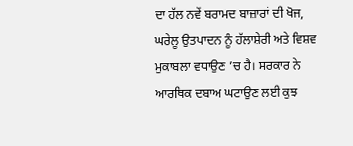ਦਾ ਹੱਲ ਨਵੇਂ ਬਰਾਮਦ ਬਾਜ਼ਾਰਾਂ ਦੀ ਖੋਜ, ਘਰੇਲੂ ਉਤਪਾਦਨ ਨੂੰ ਹੱਲਾਸ਼ੇਰੀ ਅਤੇ ਵਿਸ਼ਵ ਮੁਕਾਬਲਾ ਵਧਾਉਣ ’ਚ ਹੈ। ਸਰਕਾਰ ਨੇ ਆਰਥਿਕ ਦਬਾਅ ਘਟਾਉਣ ਲਈ ਕੁਝ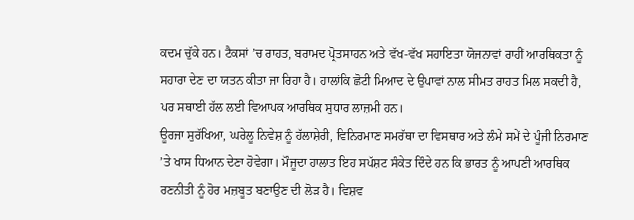ਕਦਮ ਚੁੱਕੇ ਹਨ। ਟੈਕਸਾਂ ’ਚ ਰਾਹਤ, ਬਰਾਮਦ ਪ੍ਰੋਤਸਾਹਨ ਅਤੇ ਵੱਖ-ਵੱਖ ਸਹਾਇਤਾ ਯੋਜਨਾਵਾਂ ਰਾਹੀਂ ਆਰਥਿਕਤਾ ਨੂੰ ਸਹਾਰਾ ਦੇਣ ਦਾ ਯਤਨ ਕੀਤਾ ਜਾ ਰਿਹਾ ਹੈ। ਹਾਲਾਂਕਿ ਛੋਟੀ ਮਿਆਦ ਦੇ ਉਪਾਵਾਂ ਨਾਲ ਸੀਮਤ ਰਾਹਤ ਮਿਲ ਸਕਦੀ ਹੈ, ਪਰ ਸਥਾਈ ਹੱਲ ਲਈ ਵਿਆਪਕ ਆਰਥਿਕ ਸੁਧਾਰ ਲਾਜ਼ਮੀ ਹਨ।
ਊਰਜਾ ਸੁਰੱਖਿਆ, ਘਰੇਲੂ ਨਿਵੇਸ਼ ਨੂੰ ਹੱਲਾਸ਼ੇਰੀ, ਵਿਨਿਰਮਾਣ ਸਮਰੱਥਾ ਦਾ ਵਿਸਥਾਰ ਅਤੇ ਲੰਮੇ ਸਮੇਂ ਦੇ ਪੂੰਜੀ ਨਿਰਮਾਣ ’ਤੇ ਖਾਸ ਧਿਆਨ ਦੇਣਾ ਹੋਵੇਗਾ। ਮੌਜੂਦਾ ਹਾਲਾਤ ਇਹ ਸਪੱਸ਼ਟ ਸੰਕੇਤ ਦਿੰਦੇ ਹਨ ਕਿ ਭਾਰਤ ਨੂੰ ਆਪਣੀ ਆਰਥਿਕ ਰਣਨੀਤੀ ਨੂੰ ਹੋਰ ਮਜ਼ਬੂਤ ਬਣਾਉਣ ਦੀ ਲੋੜ ਹੈ। ਵਿਸ਼ਵ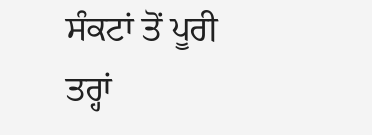ਸੰਕਟਾਂ ਤੋਂ ਪੂਰੀ ਤਰ੍ਹਾਂ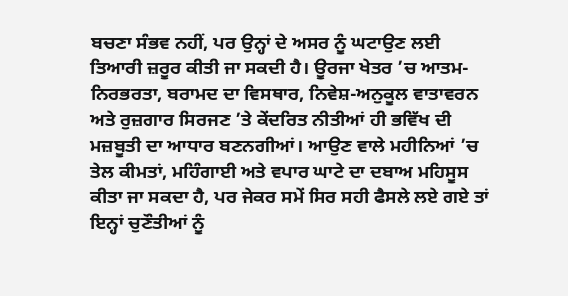ਬਚਣਾ ਸੰਭਵ ਨਹੀਂ, ਪਰ ਉਨ੍ਹਾਂ ਦੇ ਅਸਰ ਨੂੰ ਘਟਾਉਣ ਲਈ ਤਿਆਰੀ ਜ਼ਰੂਰ ਕੀਤੀ ਜਾ ਸਕਦੀ ਹੈ। ਊਰਜਾ ਖੇਤਰ ’ਚ ਆਤਮ-ਨਿਰਭਰਤਾ, ਬਰਾਮਦ ਦਾ ਵਿਸਥਾਰ, ਨਿਵੇਸ਼-ਅਨੁਕੂਲ ਵਾਤਾਵਰਨ ਅਤੇ ਰੁਜ਼ਗਾਰ ਸਿਰਜਣ ’ਤੇ ਕੇਂਦਰਿਤ ਨੀਤੀਆਂ ਹੀ ਭਵਿੱਖ ਦੀ ਮਜ਼ਬੂਤੀ ਦਾ ਆਧਾਰ ਬਣਨਗੀਆਂ। ਆਉਣ ਵਾਲੇ ਮਹੀਨਿਆਂ ’ਚ ਤੇਲ ਕੀਮਤਾਂ, ਮਹਿੰਗਾਈ ਅਤੇ ਵਪਾਰ ਘਾਟੇ ਦਾ ਦਬਾਅ ਮਹਿਸੂਸ ਕੀਤਾ ਜਾ ਸਕਦਾ ਹੈ, ਪਰ ਜੇਕਰ ਸਮੇਂ ਸਿਰ ਸਹੀ ਫੈਸਲੇ ਲਏ ਗਏ ਤਾਂ ਇਨ੍ਹਾਂ ਚੁਣੌਤੀਆਂ ਨੂੰ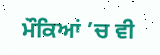ਮੌਕਿਆਂ ’ਚ ਵੀ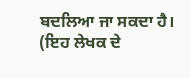ਬਦਲਿਆ ਜਾ ਸਕਦਾ ਹੈ।
(ਇਹ ਲੇਖਕ ਦੇ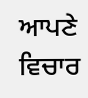ਆਪਣੇ ਵਿਚਾਰ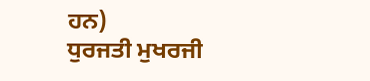ਹਨ)
ਧੁਰਜਤੀ ਮੁਖਰਜੀ